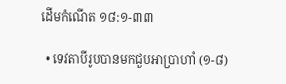ដើមកំណើត ១៨:១-៣៣

  • ទេវតាបីរូបបានមកជួបអាប្រាហាំ (១-៨)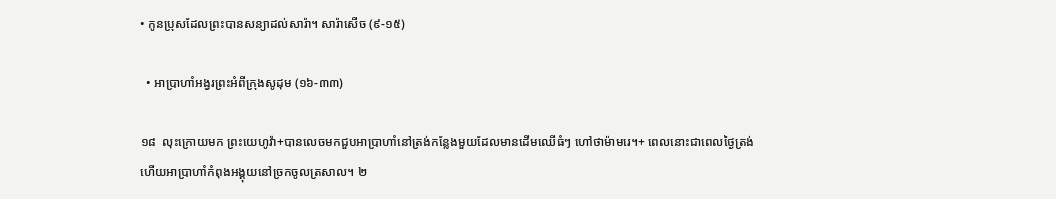• កូនប្រុសដែលព្រះបានសន្យាដល់សារ៉ា។ សារ៉ាសើច (៩-១៥)

  • អាប្រាហាំអង្វរព្រះអំពីក្រុងសូដុម (១៦-៣៣)

១៨  លុះក្រោយមក ព្រះយេហូវ៉ា+បានលេចមកជួបអាប្រាហាំនៅត្រង់កន្លែងមួយដែលមានដើមឈើធំៗ ហៅថាម៉ាមរេ។+ ពេលនោះជាពេលថ្ងៃត្រង់ ហើយអាប្រាហាំកំពុងអង្គុយនៅច្រកចូលត្រសាល។ ២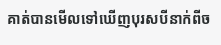គាត់បានមើលទៅឃើញបុរសបីនាក់ពីច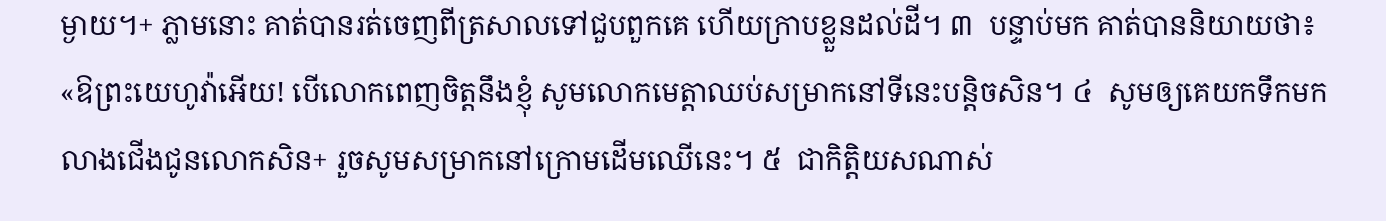ម្ងាយ។+ ភ្លាមនោះ គាត់បានរត់ចេញពីត្រសាលទៅជួបពួកគេ ហើយក្រាបខ្លួនដល់ដី។ ៣  បន្ទាប់មក គាត់បាននិយាយថា៖ «ឱព្រះយេហូវ៉ាអើយ! បើលោកពេញចិត្តនឹងខ្ញុំ សូមលោកមេត្តាឈប់សម្រាកនៅទីនេះបន្តិចសិន។ ៤  សូមឲ្យគេយកទឹកមកលាងជើងជូនលោកសិន+ រួចសូមសម្រាកនៅក្រោមដើមឈើនេះ។ ៥  ជាកិត្តិយសណាស់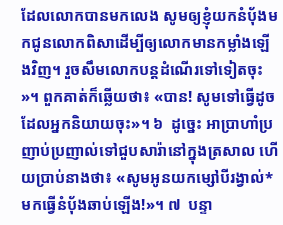ដែលលោកបានមកលេង សូមឲ្យខ្ញុំយកនំប៉័ងមកជូនលោកពិសាដើម្បីឲ្យលោកមានកម្លាំងឡើងវិញ។ រួចសឹមលោកបន្តដំណើរទៅទៀតចុះ»។ ពួកគាត់ក៏ឆ្លើយថា៖ «បាន! សូមទៅធ្វើដូចដែលអ្នកនិយាយចុះ»។ ៦  ដូច្នេះ អាប្រាហាំប្រញាប់ប្រញាល់ទៅជួបសារ៉ានៅក្នុងត្រសាល ហើយប្រាប់នាងថា៖ «សូមអូនយកម្សៅបីរង្វាល់* មកធ្វើនំប៉័ងឆាប់ឡើង!»។ ៧  បន្ទា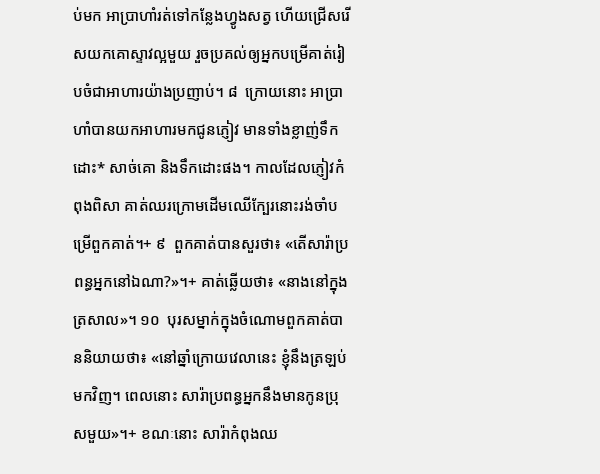ប់មក អាប្រាហាំរត់ទៅកន្លែងហ្វូងសត្វ ហើយជ្រើសរើសយកគោស្ទាវល្អមួយ រួចប្រគល់ឲ្យអ្នកបម្រើគាត់រៀបចំជាអាហារយ៉ាងប្រញាប់។ ៨  ក្រោយនោះ អាប្រាហាំបានយកអាហារមកជូនភ្ញៀវ មានទាំងខ្លាញ់ទឹកដោះ* សាច់គោ និងទឹកដោះផង។ កាលដែលភ្ញៀវកំពុងពិសា គាត់ឈរក្រោមដើមឈើក្បែរនោះរង់ចាំបម្រើពួកគាត់។+ ៩  ពួកគាត់បានសួរថា៖ «តើសារ៉ាប្រពន្ធអ្នកនៅឯណា?»។+ គាត់ឆ្លើយថា៖ «នាងនៅក្នុងត្រសាល»។ ១០  បុរសម្នាក់ក្នុងចំណោមពួកគាត់បាននិយាយថា៖ «នៅឆ្នាំក្រោយវេលានេះ ខ្ញុំនឹងត្រឡប់មកវិញ។ ពេលនោះ សារ៉ាប្រពន្ធអ្នកនឹងមានកូនប្រុសមួយ»។+ ខណៈនោះ សារ៉ាកំពុងឈ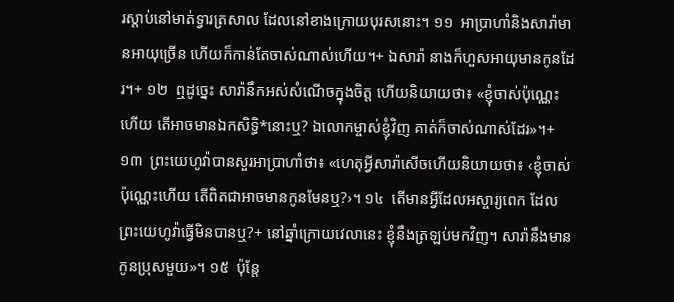រស្ដាប់នៅមាត់ទ្វារត្រសាល ដែលនៅខាងក្រោយបុរសនោះ។ ១១  អាប្រាហាំនិងសារ៉ាមានអាយុច្រើន ហើយក៏កាន់តែចាស់ណាស់ហើយ។+ ឯសារ៉ា នាងក៏ហួសអាយុមានកូនដែរ។+ ១២  ឮដូច្នេះ សារ៉ានឹកអស់សំណើចក្នុងចិត្ត ហើយនិយាយថា៖ «ខ្ញុំចាស់ប៉ុណ្ណេះហើយ តើអាចមានឯកសិទ្ធិ*នោះឬ? ឯលោកម្ចាស់ខ្ញុំវិញ គាត់ក៏ចាស់ណាស់ដែរ»។+ ១៣  ព្រះយេហូវ៉ាបានសួរអាប្រាហាំថា៖ «ហេតុអ្វីសារ៉ាសើចហើយនិយាយថា៖ ‹ខ្ញុំចាស់ប៉ុណ្ណេះហើយ តើពិតជាអាចមានកូនមែនឬ?›។ ១៤  តើមានអ្វីដែលអស្ចារ្យពេក ដែលព្រះយេហូវ៉ាធ្វើមិនបានឬ?+ នៅឆ្នាំក្រោយវេលានេះ ខ្ញុំនឹងត្រឡប់មកវិញ។ សារ៉ានឹងមានកូនប្រុសមួយ»។ ១៥  ប៉ុន្តែ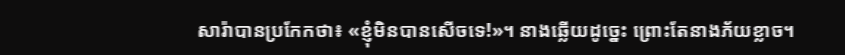សារ៉ាបានប្រកែកថា៖ «ខ្ញុំមិនបានសើចទេ!»។ នាងឆ្លើយដូច្នេះ ព្រោះតែនាងភ័យខ្លាច។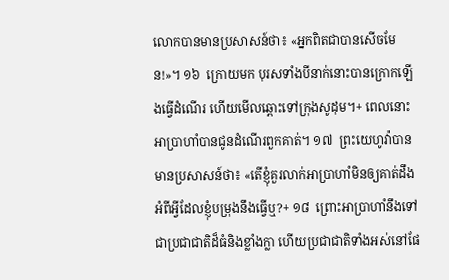លោកបានមានប្រសាសន៍ថា៖ «អ្នកពិតជាបានសើចមែន!»។ ១៦  ក្រោយមក បុរសទាំងបីនាក់នោះបានក្រោកឡើងធ្វើដំណើរ ហើយមើលឆ្ពោះទៅក្រុងសូដុម។+ ពេលនោះ អាប្រាហាំបានជូនដំណើរពួកគាត់។ ១៧  ព្រះយេហូវ៉ាបានមានប្រសាសន៍ថា៖ «តើខ្ញុំគួរលាក់អាប្រាហាំមិនឲ្យគាត់ដឹងអំពីអ្វីដែលខ្ញុំបម្រុងនឹងធ្វើឬ?+ ១៨  ព្រោះអាប្រាហាំនឹងទៅជាប្រជាជាតិដ៏ធំនិងខ្លាំងក្លា ហើយប្រជាជាតិទាំងអស់នៅផែ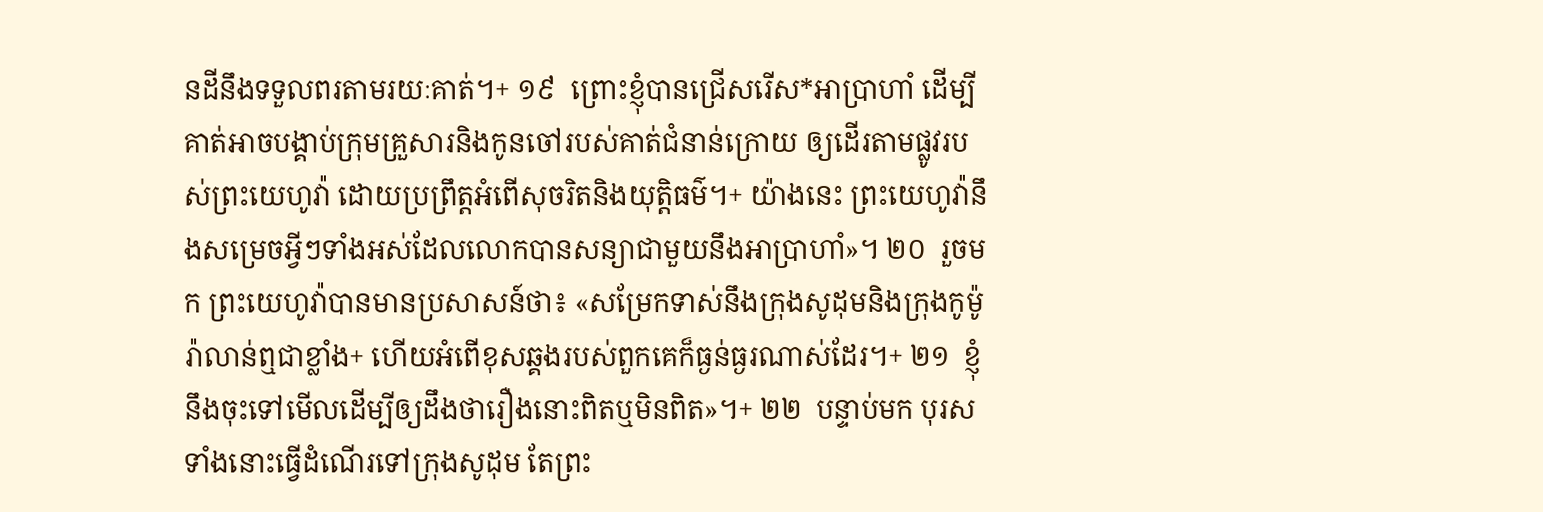នដីនឹងទទួលពរតាមរយៈគាត់។+ ១៩  ព្រោះខ្ញុំបានជ្រើសរើស*អាប្រាហាំ ដើម្បីគាត់អាចបង្គាប់ក្រុមគ្រួសារនិងកូនចៅរបស់គាត់ជំនាន់ក្រោយ ឲ្យដើរតាមផ្លូវរបស់ព្រះយេហូវ៉ា ដោយប្រព្រឹត្តអំពើសុចរិតនិងយុត្តិធម៌។+ យ៉ាងនេះ ព្រះយេហូវ៉ានឹងសម្រេចអ្វីៗទាំងអស់ដែលលោកបានសន្យាជាមួយនឹងអាប្រាហាំ»។ ២០  រួចមក ព្រះយេហូវ៉ាបានមានប្រសាសន៍ថា៖ «សម្រែកទាស់នឹងក្រុងសូដុមនិងក្រុងកូម៉ូរ៉ាលាន់ឮជាខ្លាំង+ ហើយអំពើខុសឆ្គងរបស់ពួកគេក៏ធ្ងន់ធ្ងរណាស់ដែរ។+ ២១  ខ្ញុំនឹងចុះទៅមើលដើម្បីឲ្យដឹងថារឿងនោះពិតឬមិនពិត»។+ ២២  បន្ទាប់មក បុរសទាំងនោះធ្វើដំណើរទៅក្រុងសូដុម តែព្រះ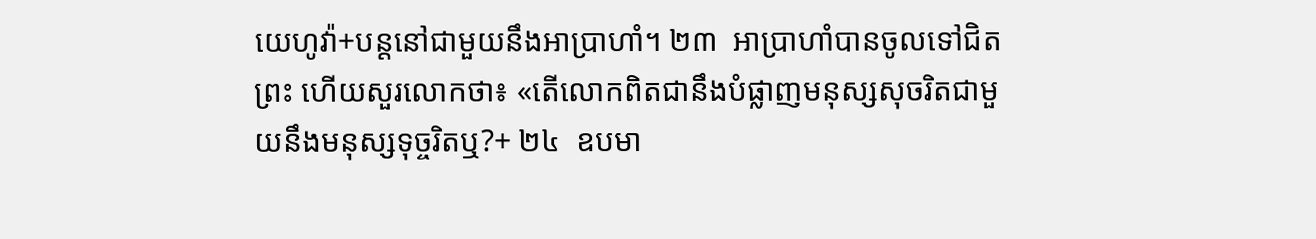យេហូវ៉ា+បន្តនៅជាមួយនឹងអាប្រាហាំ។ ២៣  អាប្រាហាំបានចូលទៅជិតព្រះ ហើយសួរលោកថា៖ «តើលោកពិតជានឹងបំផ្លាញមនុស្សសុចរិតជាមួយនឹងមនុស្សទុច្ចរិតឬ?+ ២៤  ឧបមា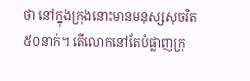ថា នៅក្នុងក្រុងនោះមានមនុស្សសុចរិត៥០នាក់។ តើលោកនៅតែបំផ្លាញក្រុ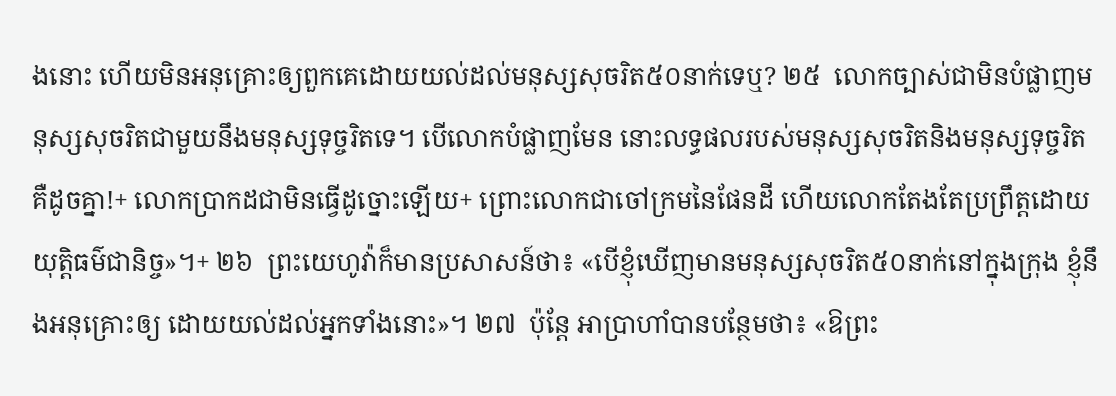ងនោះ ហើយមិនអនុគ្រោះឲ្យពួកគេដោយយល់ដល់មនុស្សសុចរិត៥០នាក់ទេឬ? ២៥  លោកច្បាស់ជាមិនបំផ្លាញមនុស្សសុចរិតជាមួយនឹងមនុស្សទុច្ចរិតទេ។ បើលោកបំផ្លាញមែន នោះលទ្ធផលរបស់មនុស្សសុចរិតនិងមនុស្សទុច្ចរិតគឺដូចគ្នា!+ លោកប្រាកដជាមិនធ្វើដូច្នោះឡើយ+ ព្រោះលោកជាចៅក្រមនៃផែនដី ហើយលោកតែងតែប្រព្រឹត្តដោយយុត្តិធម៌ជានិច្ច»។+ ២៦  ព្រះយេហូវ៉ាក៏មានប្រសាសន៍ថា៖ «បើខ្ញុំឃើញមានមនុស្សសុចរិត៥០នាក់នៅក្នុងក្រុង ខ្ញុំនឹងអនុគ្រោះឲ្យ ដោយយល់ដល់អ្នកទាំងនោះ»។ ២៧  ប៉ុន្តែ អាប្រាហាំបានបន្ថែមថា៖ «ឱព្រះ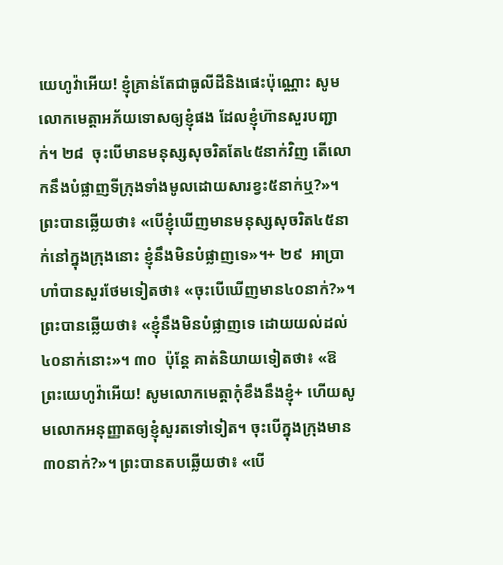យេហូវ៉ាអើយ! ខ្ញុំគ្រាន់តែជាធូលីដីនិងផេះប៉ុណ្ណោះ សូមលោកមេត្តាអភ័យទោសឲ្យខ្ញុំផង ដែលខ្ញុំហ៊ានសួរបញ្ជាក់។ ២៨  ចុះបើមានមនុស្សសុចរិតតែ៤៥នាក់វិញ តើលោកនឹងបំផ្លាញទីក្រុងទាំងមូលដោយសារខ្វះ៥នាក់ឬ?»។ ព្រះបានឆ្លើយថា៖ «បើខ្ញុំឃើញមានមនុស្សសុចរិត៤៥នាក់នៅក្នុងក្រុងនោះ ខ្ញុំនឹងមិនបំផ្លាញទេ»។+ ២៩  អាប្រាហាំបានសួរថែមទៀតថា៖ «ចុះបើឃើញមាន៤០នាក់?»។ ព្រះបានឆ្លើយថា៖ «ខ្ញុំនឹងមិនបំផ្លាញទេ ដោយយល់ដល់៤០នាក់នោះ»។ ៣០  ប៉ុន្តែ គាត់និយាយទៀតថា៖ «ឱព្រះយេហូវ៉ាអើយ! សូមលោកមេត្តាកុំខឹងនឹងខ្ញុំ+ ហើយសូមលោកអនុញ្ញាតឲ្យខ្ញុំសួរតទៅទៀត។ ចុះបើក្នុងក្រុងមាន៣០នាក់?»។ ព្រះបានតបឆ្លើយថា៖ «បើ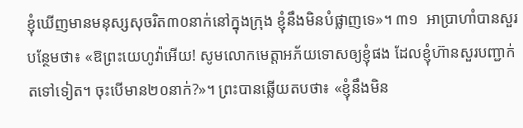ខ្ញុំឃើញមានមនុស្សសុចរិត៣០នាក់នៅក្នុងក្រុង ខ្ញុំនឹងមិនបំផ្លាញទេ»។ ៣១  អាប្រាហាំបានសួរបន្ថែមថា៖ «ឱព្រះយេហូវ៉ាអើយ! សូមលោកមេត្តាអភ័យទោសឲ្យខ្ញុំផង ដែលខ្ញុំហ៊ានសួរបញ្ជាក់តទៅទៀត។ ចុះបើមាន២០នាក់?»។ ព្រះបានឆ្លើយតបថា៖ «ខ្ញុំនឹងមិន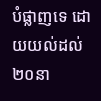បំផ្លាញទេ ដោយយល់ដល់២០នា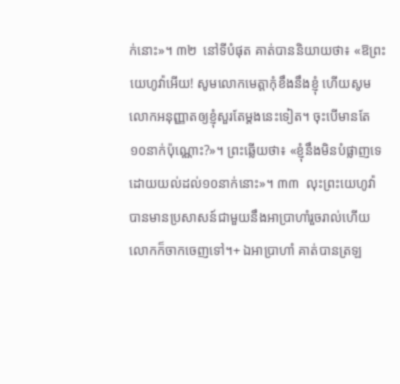ក់នោះ»។ ៣២  នៅទីបំផុត គាត់បាននិយាយថា៖ «ឱព្រះយេហូវ៉ាអើយ! សូមលោកមេត្តាកុំខឹងនឹងខ្ញុំ ហើយសូមលោកអនុញ្ញាតឲ្យខ្ញុំសួរតែម្ដងនេះទៀត។ ចុះបើមានតែ១០នាក់ប៉ុណ្ណោះ?»។ ព្រះឆ្លើយថា៖ «ខ្ញុំនឹងមិនបំផ្លាញទេ ដោយយល់ដល់១០នាក់នោះ»។ ៣៣  លុះព្រះយេហូវ៉ាបានមានប្រសាសន៍ជាមួយនឹងអាប្រាហាំរួចរាល់ហើយ លោកក៏ចាកចេញទៅ។+ ឯអាប្រាហាំ គាត់បានត្រឡ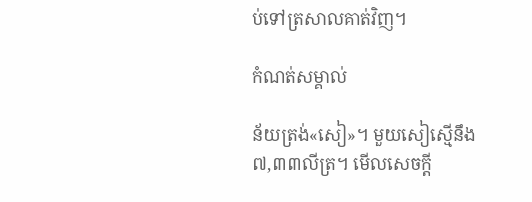ប់ទៅត្រសាលគាត់វិញ។

កំណត់សម្គាល់

ន័យត្រង់«សៀ»។ មួយសៀស្មើនឹង៧,៣៣លីត្រ។ មើលសេចក្ដី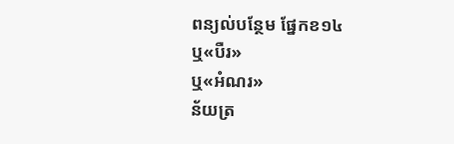ពន្យល់បន្ថែម ផ្នែកខ១៤
ឬ«បឺរ»
ឬ«អំណរ»
ន័យត្រ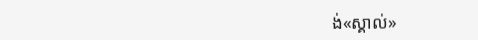ង់«ស្គាល់»